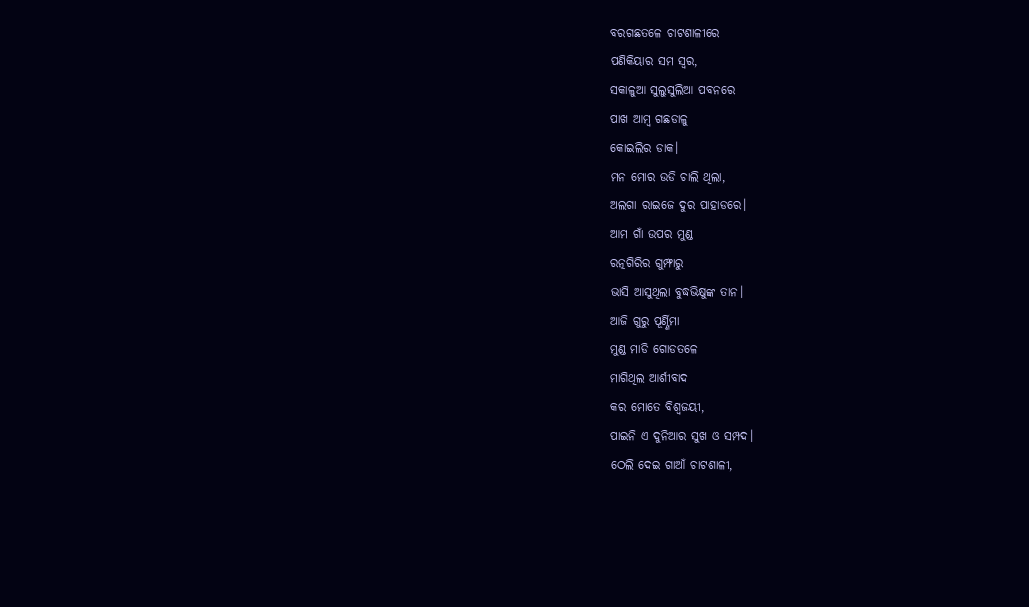ବରଗଛତଳେ ଚାଟଶାଳୀରେ
ପଣିକିୟାର ସମ ସ୍ବର,
ସକାଳୁଆ ସୁଲୁସୁଲିଆ ପବନରେ
ପାଖ ଆମ୍ବ ଗଛଡାଳୁ
କୋଇଲିର ଡାକ।
ମନ ମୋର ଉଡି ଚାଲି ଥିଲା,
ଅଲଗା ରାଇଜେ ଦୁର ପାହାଡରେ।
ଆମ ଗାଁ ଉପର ମୁଣ୍ଡ
ରତ୍ନଗିରିର ଗୁମ୍ଫାରୁ
ଭାସି ଆସୁଥିଲା ବୁଦ୍ଧଭିକ୍ଷୁଙ୍କ ତାନ।
ଆଜି ଗୁରୁ ପୂର୍ଣ୍ଣିମା
ମୁଣ୍ଡ ମାଡି ଗୋଡତଳେ
ମାଗିଥିଲ ଆର୍ଶୀବାଦ
କର ମୋତେ ବିଶ୍ବଜୟୀ,
ପାଇନି ଏ ଦୁନିଆର ସୁଖ ଓ ସମ୍ପଦ।
ଠେଲି ଦେଇ ଗାଆଁ ଚାଟଶାଳୀ,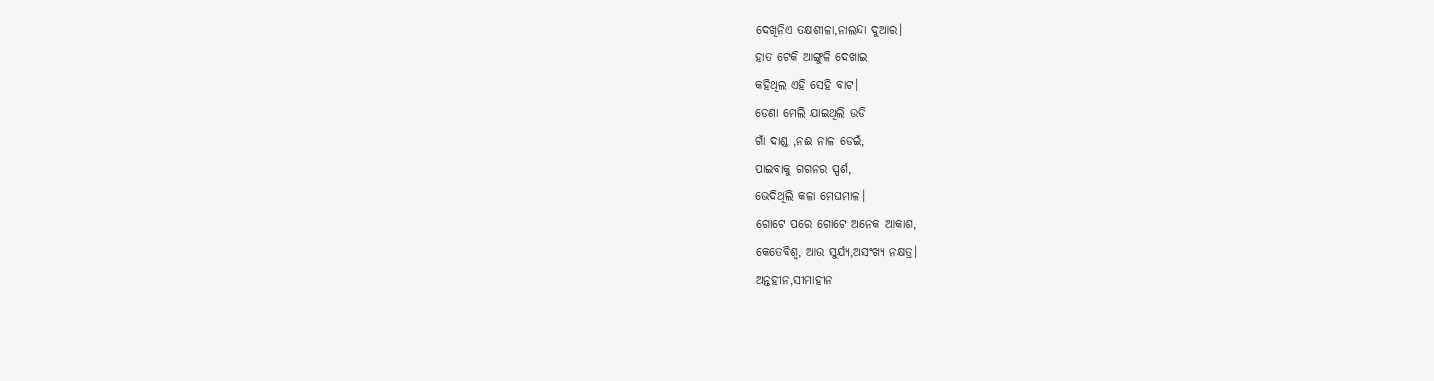ଦେଖିନିଏ ତକ୍ଷଶୀଳା,ନାଲନ୍ଦା ଦୁଆର।
ହାତ ଟେକି ଆଙ୍ଗୁଳି ଦେଖାଇ
କହିଥିଲ ଏହି ସେହି ବାଟ।
ଡେଣା ମେଲି ଯାଇଥିଲି ଉଡି
ଗାଁ ଦାଣ୍ଡ ,ନଈ ନାଳ ଡେଇଁ,
ପାଇବାକୁ ଗଗନର ସ୍ପର୍ଶ,
ଭେଦିଥିଲି କଳା ମେଘମାଳ।
ଗୋଟେ ପରେ ଗୋଟେ ଅନେକ ଆକାଶ,
କେତେବିଶ୍ବ, ଆଉ ସୁର୍ଯ୍ୟ,ଅସଂଖ୍ୟ ନକ୍ଷତ୍ର।
ଅନ୍ତହୀନ,ସୀମାହୀନ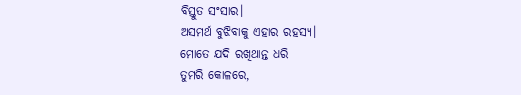ବିସ୍ତୁତ ସଂସାର।
ଅସମର୍ଥ ବୁଝିବାକୁ ଏହାର ରହସ୍ୟ।
ମୋତେ ଯଦି ରଖିଥାନ୍ତ ଧରି
ତୁମରି କୋଳରେ,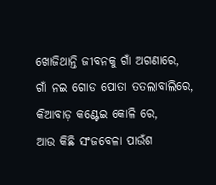ଖୋଜିଥାନ୍ତି ଜୀବନକୁ ଗାଁ ଅଗଣାରେ,
ଗାଁ ନଇ ଗୋଡ ପୋତା ତତଲାବାଲିରେ,
କିଆବାଡ଼ କଣ୍ଟେଇ କୋଳି ରେ,
ଆଉ କିଛି ସଂଜବେଳା ପାଉଁଶ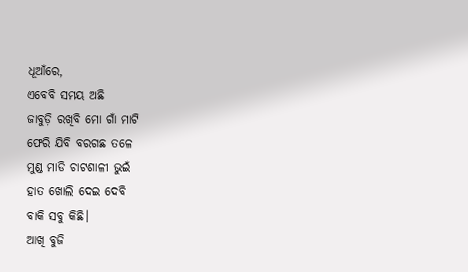ଧୂଆଁରେ,
ଏବେବି ସମୟ ଅଛି
ଜାବୁଡ଼ି ରଖିବି ମୋ ଗାଁ ମାଟି
ଫେରି ଯିବି ବରଗଛ ତଳେ
ମୁଣ୍ଡ ମାଡି ଚାଟଶାଳୀ ଭୁଇଁ
ହାତ ଖୋଲି ଦେଇ ଦେବି
ବାକି ସବୁ କିଛି।
ଆଖି ବୁଜି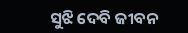ସୁଝି ଦେବି ଜୀବନ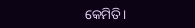କେମିତି।